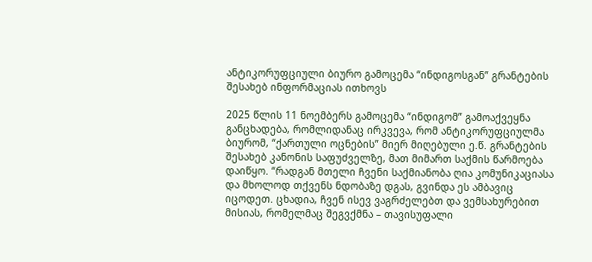ანტიკორუფციული ბიურო გამოცემა “ინდიგოსგან” გრანტების შესახებ ინფორმაციას ითხოვს

2025 წლის 11 ნოემბერს გამოცემა “ინდიგომ” გამოაქვეყნა განცხადება, რომლიდანაც ირკვევა, რომ ანტიკორუფციულმა ბიურომ, “ქართული ოცნების” მიერ მიღებული ე.წ. გრანტების შესახებ კანონის საფუძველზე, მათ მიმართ საქმის წარმოება დაიწყო. “რადგან მთელი ჩვენი საქმიანობა ღია კომუნიკაციასა და მხოლოდ თქვენს ნდობაზე დგას, გვინდა ეს ამბავიც იცოდეთ. ცხადია, ჩვენ ისევ ვაგრძელებთ და ვემსახურებით მისიას, რომელმაც შეგვქმნა – თავისუფალი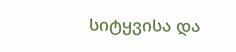სიტყვისა და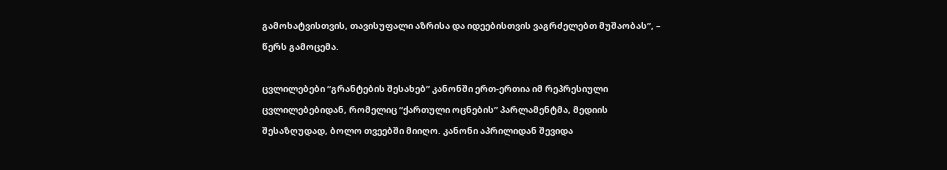გამოხატვისთვის, თავისუფალი აზრისა და იდეებისთვის ვაგრძელებთ მუშაობას”, – წერს გამოცემა.

ცვლილებები “გრანტების შესახებ” კანონში ერთ-ერთია იმ რეპრესიული ცვლილებებიდან, რომელიც “ქართული ოცნების” პარლამენტმა, მედიის შესაზღუდად, ბოლო თვეებში მიიღო. კანონი აპრილიდან შევიდა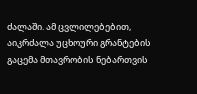ძალაში. ამ ცვლილებებით, აიკრძალა უცხოური გრანტების გაცემა მთავრობის ნებართვის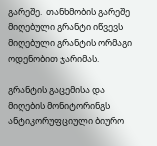გარეშე.  თანხმობის გარეშე მიღებული გრანტი იწვევს მიღებული გრანტის ორმაგი ოდენობით ჯარიმას.

გრანტის გაცემისა და მიღების მონიტორინგს ანტიკორუფციული ბიურო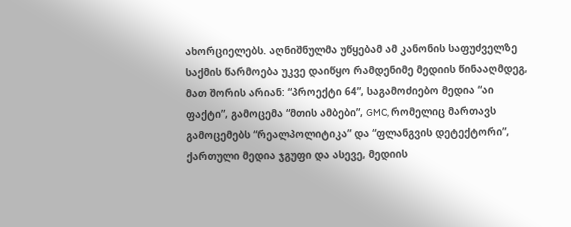ახორციელებს. აღნიშნულმა უწყებამ ამ კანონის საფუძველზე საქმის წარმოება უკვე დაიწყო რამდენიმე მედიის წინააღმდეგ, მათ შორის არიან: “პროექტი 64”, საგამოძიებო მედია “აი ფაქტი”, გამოცემა “მთის ამბები”, GMC, რომელიც მართავს გამოცემებს “რეალპოლიტიკა” და “ფლანგვის დეტექტორი”, ქართული მედია ჯგუფი და ასევე, მედიის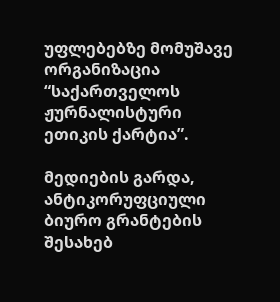უფლებებზე მომუშავე ორგანიზაცია “საქართველოს ჟურნალისტური ეთიკის ქარტია”.

მედიების გარდა, ანტიკორუფციული ბიურო გრანტების შესახებ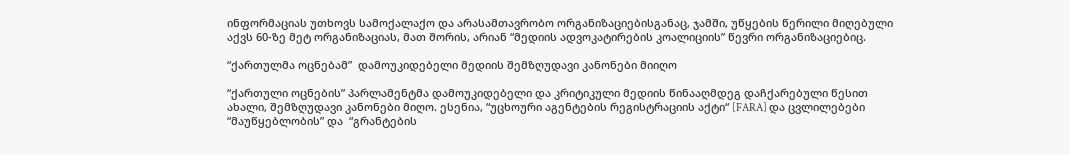ინფორმაციას უთხოვს სამოქალაქო და არასამთავრობო ორგანიზაციებისგანაც, ჯამში, უწყების წერილი მიღებული აქვს 60-ზე მეტ ორგანიზაციას, მათ შორის, არიან “მედიის ადვოკატირების კოალიციის” წევრი ორგანიზაციებიც.

“ქართულმა ოცნებამ”  დამოუკიდებელი მედიის შემზღუდავი კანონები მიიღო

“ქართული ოცნების” პარლამენტმა დამოუკიდებელი და კრიტიკული მედიის წინააღმდეგ დაჩქარებული წესით ახალი, შემზღუდავი კანონები მიღო. ესენია, “უცხოური აგენტების რეგისტრაციის აქტი“ [FARA] და ცვლილებები “მაუწყებლობის” და  “გრანტების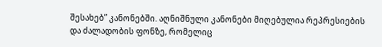შესახებ” კანონებში. აღნიშნული კანონები მიღებულია რეპრესიების და ძალადობის ფონზე, რომელიც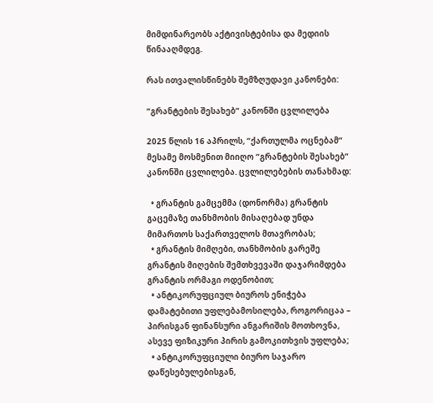მიმდინარეობს აქტივისტებისა და მედიის წინააღმდეგ.

რას ითვალისწინებს შემზღუდავი კანონები:

“გრანტების შესახებ” კანონში ცვლილება

2025 წლის 16 აპრილს, “ქართულმა ოცნებამ” მესამე მოსმენით მიიღო “გრანტების შესახებ” კანონში ცვლილება. ცვლილებების თანახმად:

  • გრანტის გამცემმა (დონორმა) გრანტის გაცემაზე თანხმობის მისაღებად უნდა მიმართოს საქართველოს მთავრობას;
  • გრანტის მიმღები, თანხმობის გარეშე გრანტის მიღების შემთხვევაში დაჯარიმდება გრანტის ორმაგი ოდენობით;
  • ანტიკორუფციულ ბიუროს ენიჭება დამატებითი უფლებამოსილება, როგორიცაა – პირისგან ფინანსური ანგარიშის მოთხოვნა, ასევე ფიზიკური პირის გამოკითხვის უფლება;
  • ანტიკორუფციული ბიურო საჯარო დაწესებულებისგან,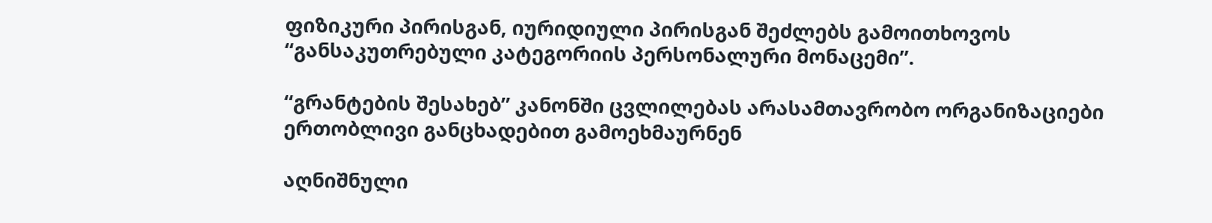ფიზიკური პირისგან, იურიდიული პირისგან შეძლებს გამოითხოვოს “განსაკუთრებული კატეგორიის პერსონალური მონაცემი”.

“გრანტების შესახებ” კანონში ცვლილებას არასამთავრობო ორგანიზაციები ერთობლივი განცხადებით გამოეხმაურნენ

აღნიშნული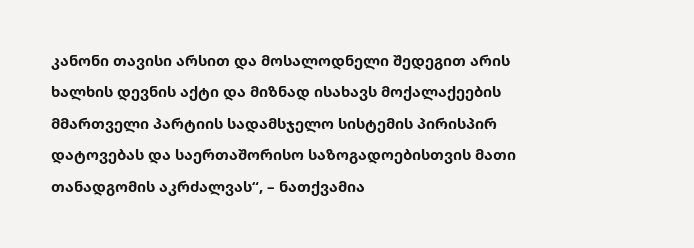კანონი თავისი არსით და მოსალოდნელი შედეგით არის ხალხის დევნის აქტი და მიზნად ისახავს მოქალაქეების მმართველი პარტიის სადამსჯელო სისტემის პირისპირ დატოვებას და საერთაშორისო საზოგადოებისთვის მათი თანადგომის აკრძალვას“, – ნათქვამია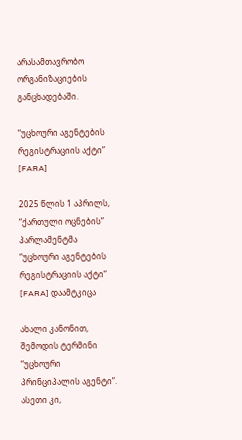არასამთავრობო ორგანიზაციების განცხადებაში.

“უცხოური აგენტების რეგისტრაციის აქტი” [FARA]

2025 წლის 1 აპრილს, “ქართული ოცნების” პარლამენტმა “უცხოური აგენტების რეგისტრაციის აქტი“ [FARA] დაამტკიცა

ახალი კანონით, შემოდის ტერმინი “უცხოური პრინციპალის აგენტი”. ასეთი კი,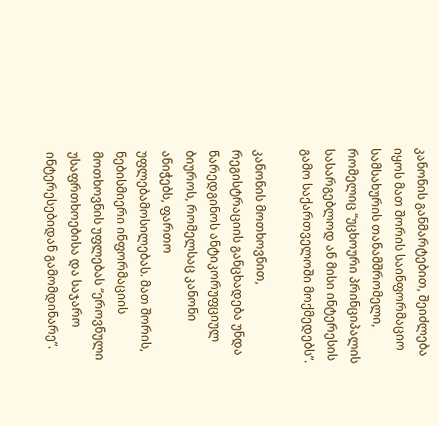კანონის განმარტებით, შეიძლება იყოს მათ შორის საინფორმაციო სამსახურის თანამშრომელი, რომელიც “უცხოური პრინციპალის სასარგებლოდ ან მისი ინტერესის გამო საქართველოში მოქმედებს”.

კანონის მოთხოვნით, რეგისტრაციის განცხადება უნდა წარედგინოს ანტიკორუფციულ ბიუროს, რომელსაც კანონი ანიჭებს, ფართო უფლებამოსილებას. მათ შორის, ნებისმიერი ინფორმაციის მოთხოვნის უფლებას “ეროვნული უსაფრთხოებისა და საჯარო ინტერესებიდან გამომდინარე”.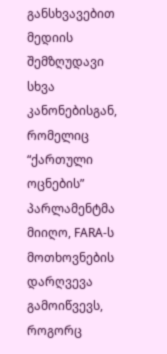განსხვავებით მედიის შემზღუდავი სხვა კანონებისგან, რომელიც “ქართული ოცნების” პარლამენტმა მიიღო, FARA-ს მოთხოვნების დარღვევა გამოიწვევს, როგორც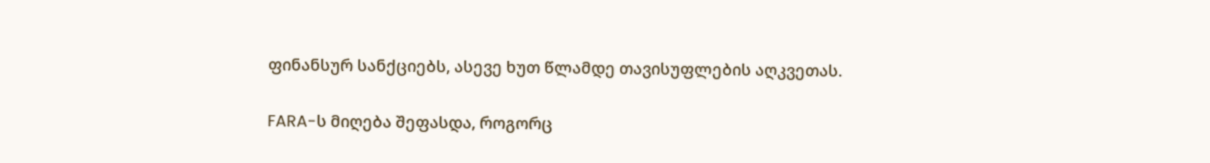ფინანსურ სანქციებს, ასევე ხუთ წლამდე თავისუფლების აღკვეთას.

FARA-ს მიღება შეფასდა, როგორც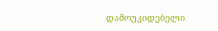დამოუკიდებელი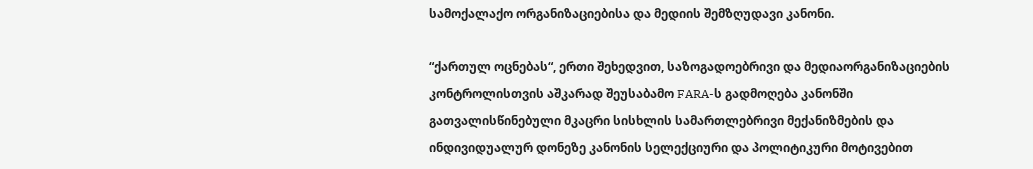სამოქალაქო ორგანიზაციებისა და მედიის შემზღუდავი კანონი.

“ქართულ ოცნებას“, ერთი შეხედვით, საზოგადოებრივი და მედიაორგანიზაციების კონტროლისთვის აშკარად შეუსაბამო FARA-ს გადმოღება კანონში გათვალისწინებული მკაცრი სისხლის სამართლებრივი მექანიზმების და ინდივიდუალურ დონეზე კანონის სელექციური და პოლიტიკური მოტივებით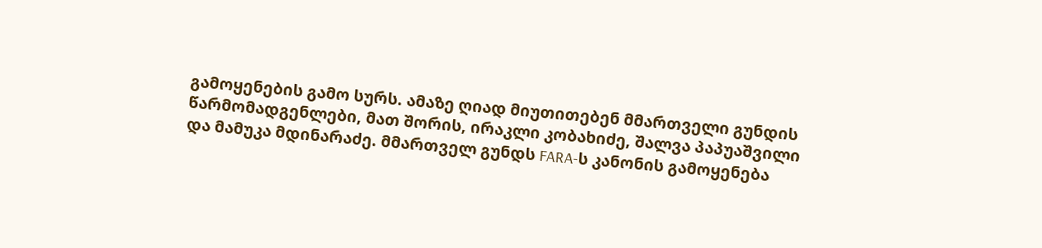გამოყენების გამო სურს. ამაზე ღიად მიუთითებენ მმართველი გუნდის წარმომადგენლები, მათ შორის, ირაკლი კობახიძე, შალვა პაპუაშვილი და მამუკა მდინარაძე. მმართველ გუნდს FARA-ს კანონის გამოყენება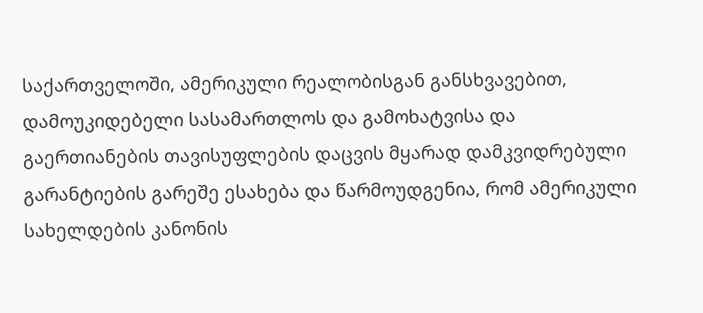საქართველოში, ამერიკული რეალობისგან განსხვავებით, დამოუკიდებელი სასამართლოს და გამოხატვისა და გაერთიანების თავისუფლების დაცვის მყარად დამკვიდრებული გარანტიების გარეშე ესახება და წარმოუდგენია, რომ ამერიკული სახელდების კანონის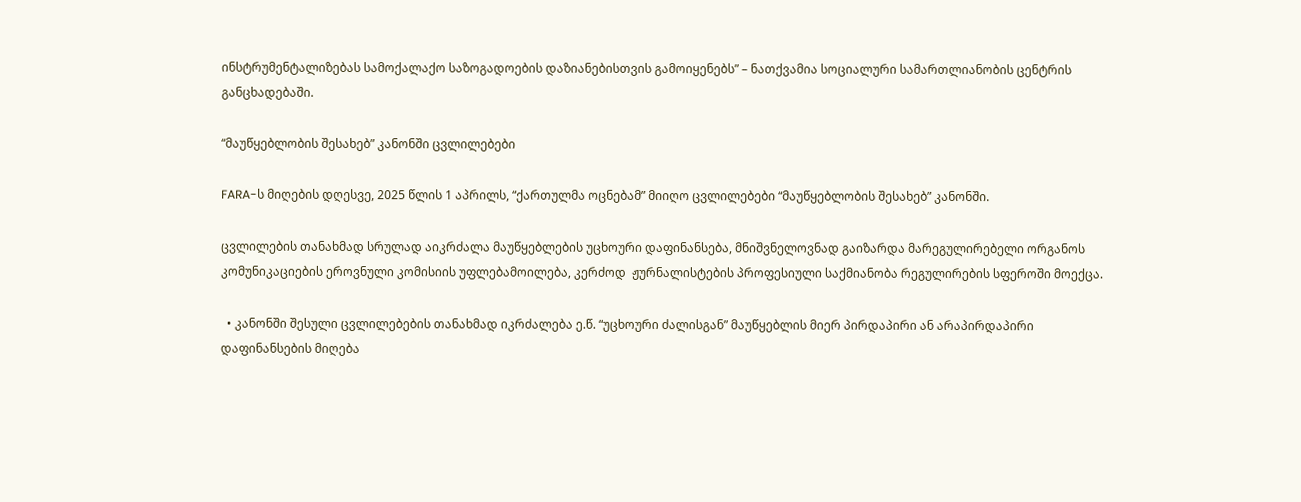ინსტრუმენტალიზებას სამოქალაქო საზოგადოების დაზიანებისთვის გამოიყენებს” – ნათქვამია სოციალური სამართლიანობის ცენტრის განცხადებაში.

“მაუწყებლობის შესახებ” კანონში ცვლილებები

FARA-ს მიღების დღესვე, 2025 წლის 1 აპრილს, “ქართულმა ოცნებამ” მიიღო ცვლილებები “მაუწყებლობის შესახებ” კანონში.

ცვლილების თანახმად სრულად აიკრძალა მაუწყებლების უცხოური დაფინანსება, მნიშვნელოვნად გაიზარდა მარეგულირებელი ორგანოს კომუნიკაციების ეროვნული კომისიის უფლებამოილება, კერძოდ  ჟურნალისტების პროფესიული საქმიანობა რეგულირების სფეროში მოექცა.

  • კანონში შესული ცვლილებების თანახმად იკრძალება ე.წ. “უცხოური ძალისგან” მაუწყებლის მიერ პირდაპირი ან არაპირდაპირი დაფინანსების მიღება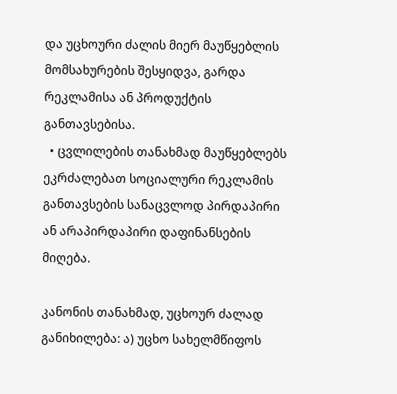და უცხოური ძალის მიერ მაუწყებლის მომსახურების შესყიდვა, გარდა რეკლამისა ან პროდუქტის განთავსებისა.
  • ცვლილების თანახმად მაუწყებლებს ეკრძალებათ სოციალური რეკლამის განთავსების სანაცვლოდ პირდაპირი ან არაპირდაპირი დაფინანსების მიღება.

კანონის თანახმად, უცხოურ ძალად განიხილება: ა) უცხო სახელმწიფოს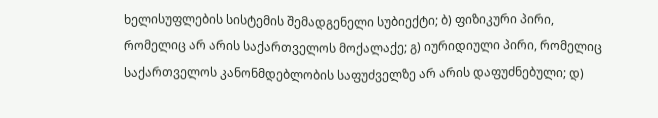ხელისუფლების სისტემის შემადგენელი სუბიექტი; ბ) ფიზიკური პირი, რომელიც არ არის საქართველოს მოქალაქე; გ) იურიდიული პირი, რომელიც საქართველოს კანონმდებლობის საფუძველზე არ არის დაფუძნებული; დ)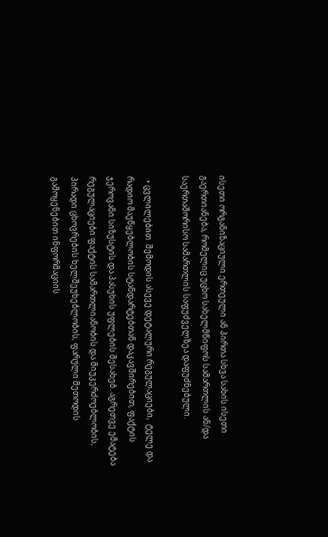ისეთი ორგანიზაციული ერთეული ან პირთა სხვა სახის ისეთი გაერთიანება, რომელიც უცხო სახელმწიფოს სამართლის ან/და საერთაშორისო სამართლის საფუძველზეა დაფუძნებული.

  • ცვლილებით  შემოდის ასევე დეტალური რეგულაციები,  ტელე და რადიო მაუწყებლობის სტანდარტებთან დაკავშირებით, ფაქტის ჯეროვანი სიზუსტის და პასუხის უფლების შესახებ. აგრეთვე ემატება რეგულაციები ფაქტის სამართლიანობის და მიუკერძოებლობის, პირადი ცხოვრების ხელშეუხებლობის, ფარული მეთოდის გამოყენებით ინფორმაციის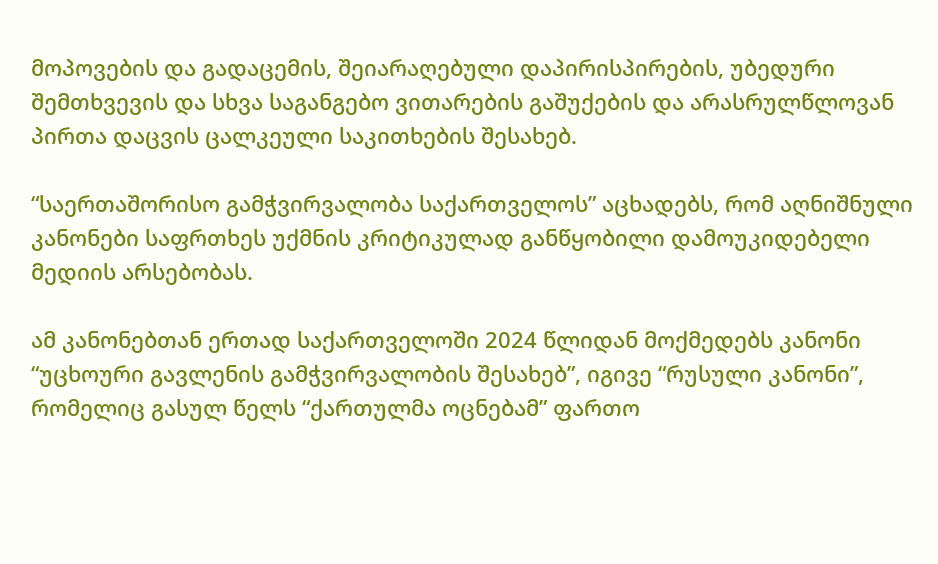მოპოვების და გადაცემის, შეიარაღებული დაპირისპირების, უბედური შემთხვევის და სხვა საგანგებო ვითარების გაშუქების და არასრულწლოვან პირთა დაცვის ცალკეული საკითხების შესახებ.

“საერთაშორისო გამჭვირვალობა საქართველოს” აცხადებს, რომ აღნიშნული კანონები საფრთხეს უქმნის კრიტიკულად განწყობილი დამოუკიდებელი მედიის არსებობას.

ამ კანონებთან ერთად საქართველოში 2024 წლიდან მოქმედებს კანონი “უცხოური გავლენის გამჭვირვალობის შესახებ”, იგივე “რუსული კანონი”, რომელიც გასულ წელს “ქართულმა ოცნებამ” ფართო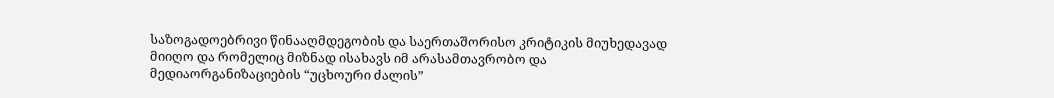საზოგადოებრივი წინააღმდეგობის და საერთაშორისო კრიტიკის მიუხედავად მიიღო და რომელიც მიზნად ისახავს იმ არასამთავრობო და მედიაორგანიზაციების “უცხოური ძალის”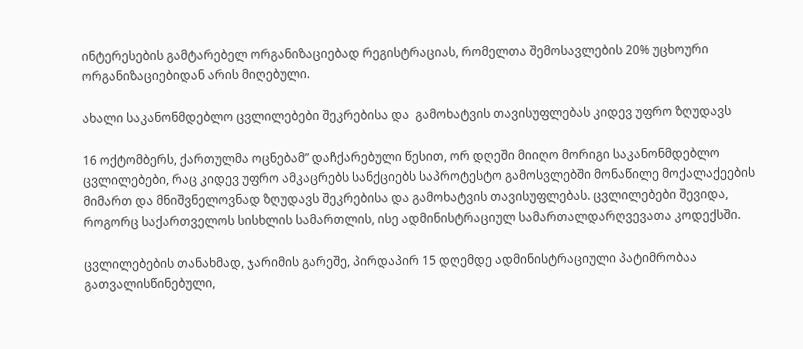ინტერესების გამტარებელ ორგანიზაციებად რეგისტრაციას, რომელთა შემოსავლების 20% უცხოური ორგანიზაციებიდან არის მიღებული.

ახალი საკანონმდებლო ცვლილებები შეკრებისა და  გამოხატვის თავისუფლებას კიდევ უფრო ზღუდავს

16 ოქტომბერს, ქართულმა ოცნებამ” დაჩქარებული წესით, ორ დღეში მიიღო მორიგი საკანონმდებლო ცვლილებები, რაც კიდევ უფრო ამკაცრებს სანქციებს საპროტესტო გამოსვლებში მონაწილე მოქალაქეების მიმართ და მნიშვნელოვნად ზღუდავს შეკრებისა და გამოხატვის თავისუფლებას. ცვლილებები შევიდა, როგორც საქართველოს სისხლის სამართლის, ისე ადმინისტრაციულ სამართალდარღვევათა კოდექსში.

ცვლილებების თანახმად, ჯარიმის გარეშე, პირდაპირ 15 დღემდე ადმინისტრაციული პატიმრობაა გათვალისწინებული,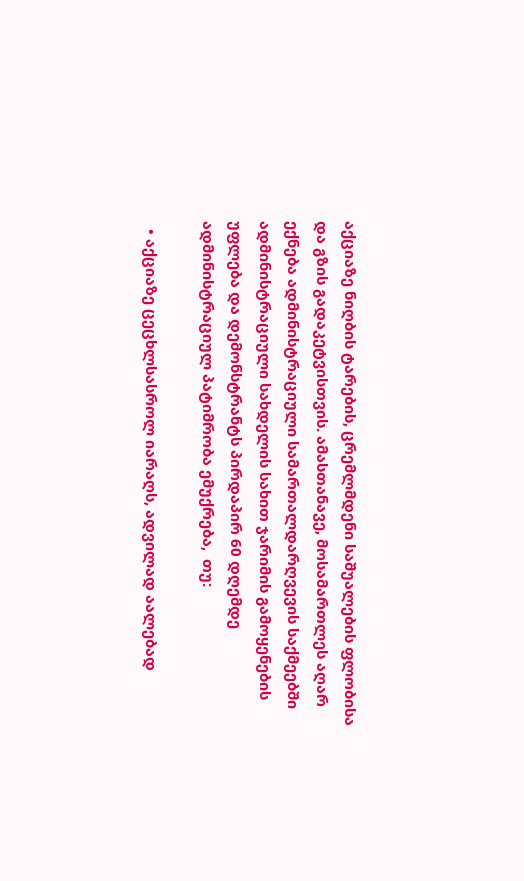აქციაზე ნიღბის ტარების, ცრემლმდენი საშუალების ფლობისა და გზის გადაკეტვისთვის. ამასთანავე, მოსამართლეს აღარ ექნება ადმინისტრაციული სამართალდარღვევის საქმეებში ადმინისტრაციული სახდელის სახით ჯარიმის გამოყენების უფლება და დემონსტრანტს პირდაპირ 60 დღემდე ადმინისტრაციულ პატიმრობა ემუქრება,  თუ:

  • აქციაზე ცეცხლსასროლ იარაღს, ადვილად აალებად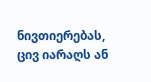ნივთიერებას, ცივ იარაღს ან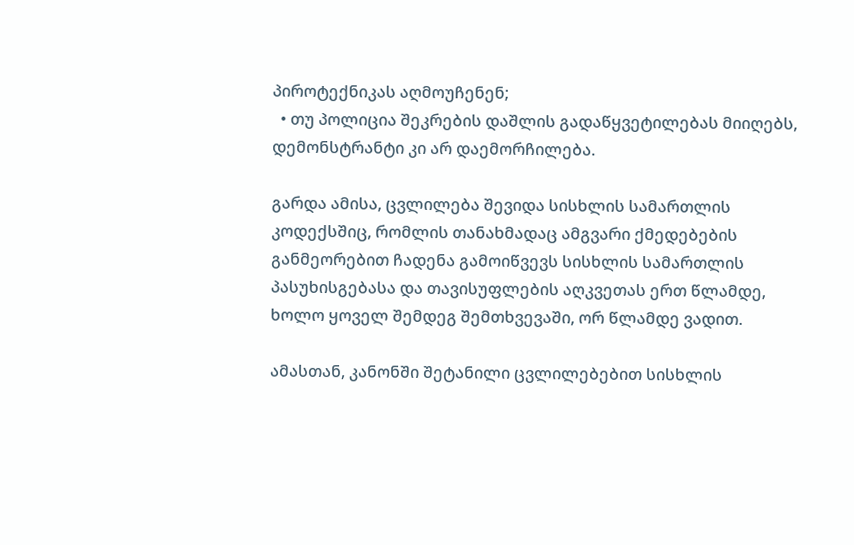პიროტექნიკას აღმოუჩენენ;
  • თუ პოლიცია შეკრების დაშლის გადაწყვეტილებას მიიღებს, დემონსტრანტი კი არ დაემორჩილება.

გარდა ამისა, ცვლილება შევიდა სისხლის სამართლის კოდექსშიც, რომლის თანახმადაც ამგვარი ქმედებების განმეორებით ჩადენა გამოიწვევს სისხლის სამართლის პასუხისგებასა და თავისუფლების აღკვეთას ერთ წლამდე, ხოლო ყოველ შემდეგ შემთხვევაში, ორ წლამდე ვადით.

ამასთან, კანონში შეტანილი ცვლილებებით სისხლის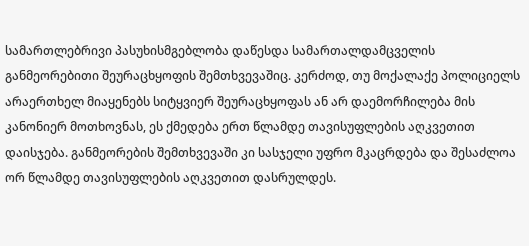სამართლებრივი პასუხისმგებლობა დაწესდა სამართალდამცველის განმეორებითი შეურაცხყოფის შემთხვევაშიც. კერძოდ, თუ მოქალაქე პოლიციელს არაერთხელ მიაყენებს სიტყვიერ შეურაცხყოფას ან არ დაემორჩილება მის კანონიერ მოთხოვნას, ეს ქმედება ერთ წლამდე თავისუფლების აღკვეთით დაისჯება. განმეორების შემთხვევაში კი სასჯელი უფრო მკაცრდება და შესაძლოა ორ წლამდე თავისუფლების აღკვეთით დასრულდეს.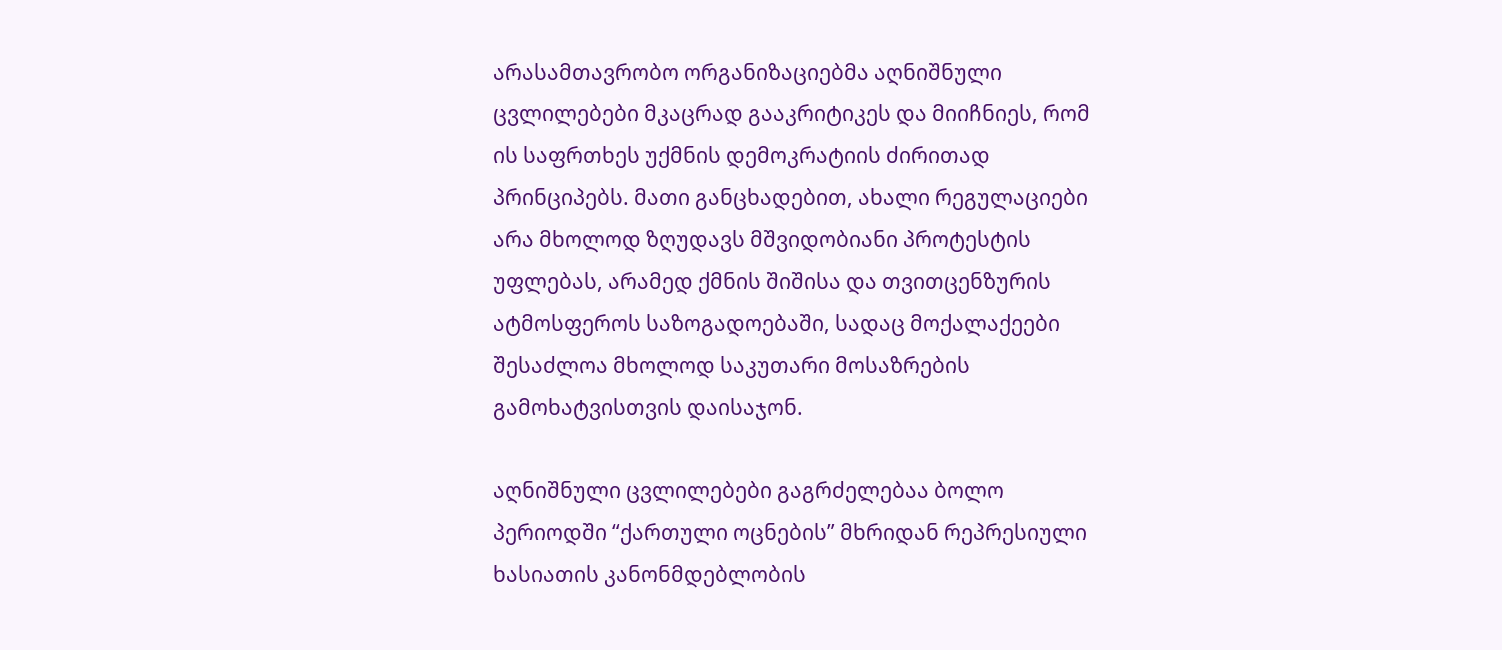არასამთავრობო ორგანიზაციებმა აღნიშნული ცვლილებები მკაცრად გააკრიტიკეს და მიიჩნიეს, რომ ის საფრთხეს უქმნის დემოკრატიის ძირითად პრინციპებს. მათი განცხადებით, ახალი რეგულაციები არა მხოლოდ ზღუდავს მშვიდობიანი პროტესტის უფლებას, არამედ ქმნის შიშისა და თვითცენზურის ატმოსფეროს საზოგადოებაში, სადაც მოქალაქეები შესაძლოა მხოლოდ საკუთარი მოსაზრების გამოხატვისთვის დაისაჯონ.

აღნიშნული ცვლილებები გაგრძელებაა ბოლო პერიოდში “ქართული ოცნების” მხრიდან რეპრესიული ხასიათის კანონმდებლობის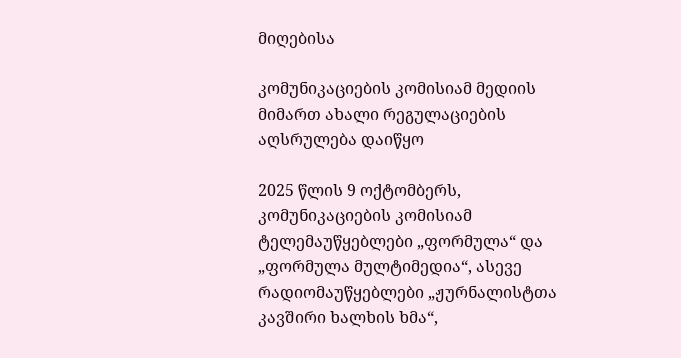მიღებისა

კომუნიკაციების კომისიამ მედიის მიმართ ახალი რეგულაციების  აღსრულება დაიწყო

2025 წლის 9 ოქტომბერს, კომუნიკაციების კომისიამ ტელემაუწყებლები „ფორმულა“ და „ფორმულა მულტიმედია“, ასევე რადიომაუწყებლები „ჟურნალისტთა კავშირი ხალხის ხმა“,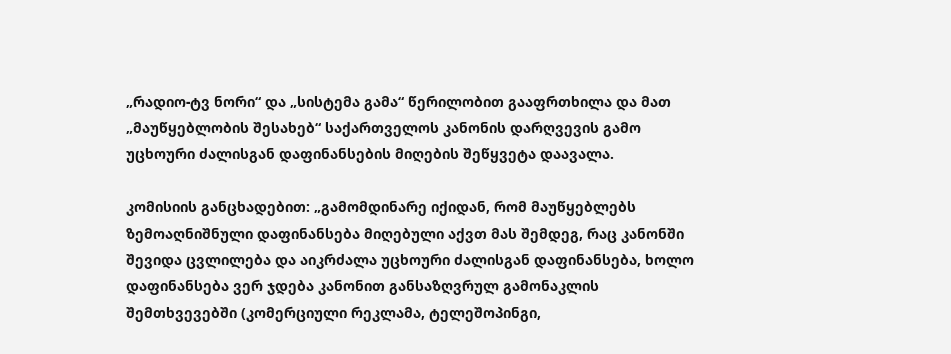„რადიო-ტვ ნორი“ და „სისტემა გამა“ წერილობით გააფრთხილა და მათ „მაუწყებლობის შესახებ“ საქართველოს კანონის დარღვევის გამო უცხოური ძალისგან დაფინანსების მიღების შეწყვეტა დაავალა.

კომისიის განცხადებით: „გამომდინარე იქიდან, რომ მაუწყებლებს ზემოაღნიშნული დაფინანსება მიღებული აქვთ მას შემდეგ, რაც კანონში შევიდა ცვლილება და აიკრძალა უცხოური ძალისგან დაფინანსება, ხოლო დაფინანსება ვერ ჯდება კანონით განსაზღვრულ გამონაკლის შემთხვევებში (კომერციული რეკლამა, ტელეშოპინგი,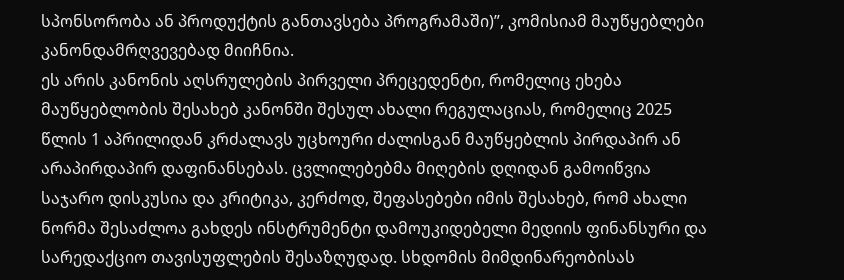სპონსორობა ან პროდუქტის განთავსება პროგრამაში)”, კომისიამ მაუწყებლები კანონდამრღვევებად მიიჩნია.
ეს არის კანონის აღსრულების პირველი პრეცედენტი, რომელიც ეხება მაუწყებლობის შესახებ კანონში შესულ ახალი რეგულაციას, რომელიც 2025 წლის 1 აპრილიდან კრძალავს უცხოური ძალისგან მაუწყებლის პირდაპირ ან არაპირდაპირ დაფინანსებას. ცვლილებებმა მიღების დღიდან გამოიწვია საჯარო დისკუსია და კრიტიკა, კერძოდ, შეფასებები იმის შესახებ, რომ ახალი ნორმა შესაძლოა გახდეს ინსტრუმენტი დამოუკიდებელი მედიის ფინანსური და სარედაქციო თავისუფლების შესაზღუდად. სხდომის მიმდინარეობისას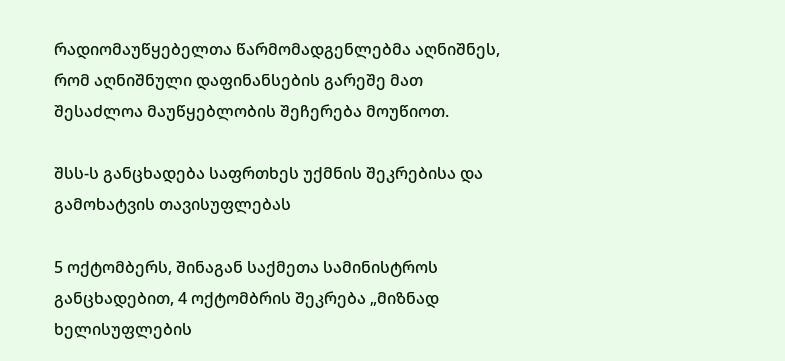რადიომაუწყებელთა წარმომადგენლებმა აღნიშნეს, რომ აღნიშნული დაფინანსების გარეშე მათ შესაძლოა მაუწყებლობის შეჩერება მოუწიოთ.

შსს-ს განცხადება საფრთხეს უქმნის შეკრებისა და გამოხატვის თავისუფლებას

5 ოქტომბერს, შინაგან საქმეთა სამინისტროს განცხადებით, 4 ოქტომბრის შეკრება „მიზნად ხელისუფლების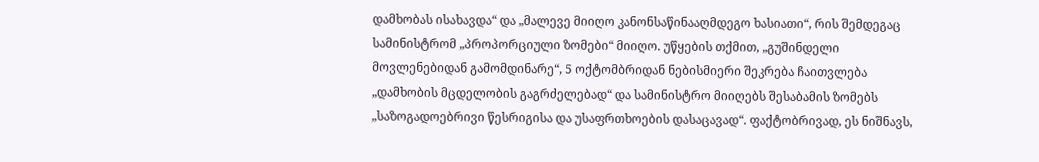დამხობას ისახავდა“ და „მალევე მიიღო კანონსაწინააღმდეგო ხასიათი“, რის შემდეგაც სამინისტრომ „პროპორციული ზომები“ მიიღო. უწყების თქმით, „გუშინდელი მოვლენებიდან გამომდინარე“, 5 ოქტომბრიდან ნებისმიერი შეკრება ჩაითვლება „დამხობის მცდელობის გაგრძელებად“ და სამინისტრო მიიღებს შესაბამის ზომებს „საზოგადოებრივი წესრიგისა და უსაფრთხოების დასაცავად“. ფაქტობრივად, ეს ნიშნავს,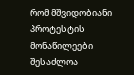რომ მშვიდობიანი პროტესტის მონაწილეები შესაძლოა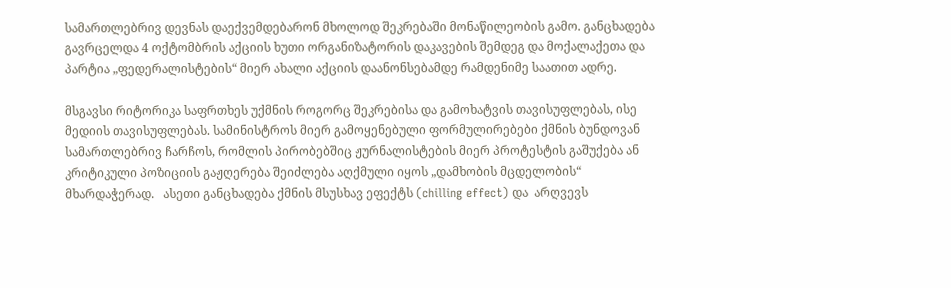სამართლებრივ დევნას დაექვემდებარონ მხოლოდ შეკრებაში მონაწილეობის გამო. განცხადება გავრცელდა 4 ოქტომბრის აქციის ხუთი ორგანიზატორის დაკავების შემდეგ და მოქალაქეთა და პარტია „ფედერალისტების“ მიერ ახალი აქციის დაანონსებამდე რამდენიმე საათით ადრე.

მსგავსი რიტორიკა საფრთხეს უქმნის როგორც შეკრებისა და გამოხატვის თავისუფლებას, ისე მედიის თავისუფლებას. სამინისტროს მიერ გამოყენებული ფორმულირებები ქმნის ბუნდოვან სამართლებრივ ჩარჩოს, რომლის პირობებშიც ჟურნალისტების მიერ პროტესტის გაშუქება ან კრიტიკული პოზიციის გაჟღერება შეიძლება აღქმული იყოს „დამხობის მცდელობის“ მხარდაჭერად.   ასეთი განცხადება ქმნის მსუსხავ ეფექტს (chilling effect) და  არღვევს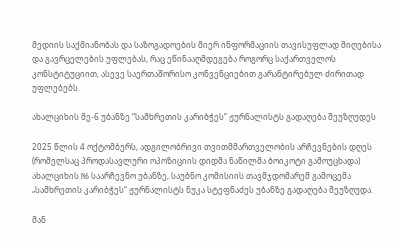მედიის საქმიანობას და საზოგადოების მიერ ინფორმაციის თავისუფლად მიღებისა და გავრცელების უფლებას, რაც ეწინააღმდეგება როგორც საქართველოს კონსტიტუციით, ასევე საერთაშორისო კონვენციებით გარანტირებულ ძირითად უფლებებს.

ახალციხის მე-6 უბანზე “სამხრეთის კარიბჭეს” ჟურნალისტს გადაღება შეუზღუდეს

2025 წლის 4 ოქტომბერს, ადგილობრივი თვითმმართველობის არჩევნების დღეს (რომელსაც პროდასავლური ოპოზიციის დიდმა ნაწილმა ბოიკოტი გამოუცხადა) ახალციხის N6 საარჩევნო უბანზე, საუბნო კომისიის თავმჯდომარემ გამოცემა  „სამხრეთის კარიბჭეს“ ჟურნალისტს ნუკა სტეფნაძეს უბანზე გადაღება შეუზღუდა.

მან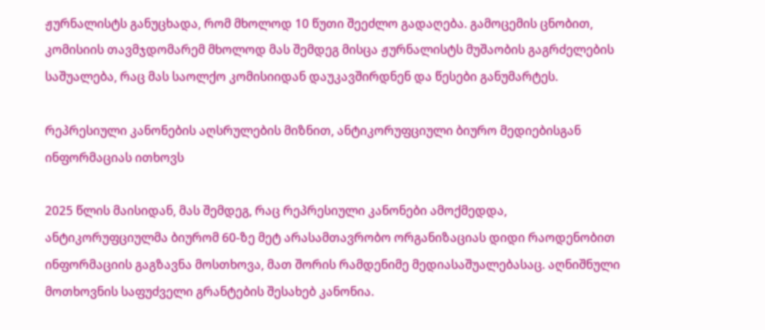ჟურნალისტს განუცხადა, რომ მხოლოდ 10 წუთი შეეძლო გადაღება. გამოცემის ცნობით, კომისიის თავმჯდომარემ მხოლოდ მას შემდეგ მისცა ჟურნალისტს მუშაობის გაგრძელების საშუალება, რაც მას საოლქო კომისიიდან დაუკავშირდნენ და წესები განუმარტეს.

რეპრესიული კანონების აღსრულების მიზნით, ანტიკორუფციული ბიურო მედიებისგან ინფორმაციას ითხოვს

2025 წლის მაისიდან, მას შემდეგ, რაც რეპრესიული კანონები ამოქმედდა, ანტიკორუფციულმა ბიურომ 60-ზე მეტ არასამთავრობო ორგანიზაციას დიდი რაოდენობით ინფორმაციის გაგზავნა მოსთხოვა, მათ შორის რამდენიმე მედიასაშუალებასაც. აღნიშნული მოთხოვნის საფუძველი გრანტების შესახებ კანონია.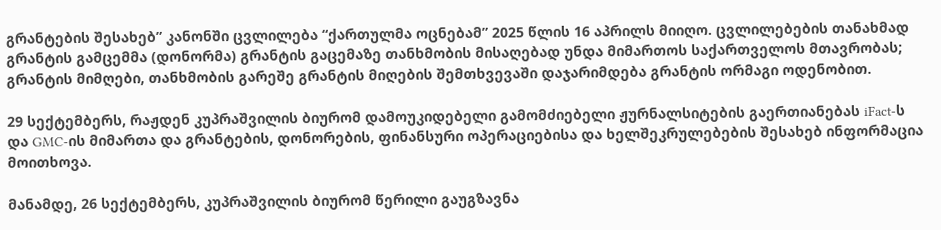გრანტების შესახებ” კანონში ცვლილება “ქართულმა ოცნებამ” 2025 წლის 16 აპრილს მიიღო. ცვლილებების თანახმად გრანტის გამცემმა (დონორმა) გრანტის გაცემაზე თანხმობის მისაღებად უნდა მიმართოს საქართველოს მთავრობას; გრანტის მიმღები, თანხმობის გარეშე გრანტის მიღების შემთხვევაში დაჯარიმდება გრანტის ორმაგი ოდენობით.

29 სექტემბერს, რაჟდენ კუპრაშვილის ბიურომ დამოუკიდებელი გამომძიებელი ჟურნალსიტების გაერთიანებას iFact-ს და GMC-ის მიმართა და გრანტების, დონორების, ფინანსური ოპერაციებისა და ხელშეკრულებების შესახებ ინფორმაცია მოითხოვა.

მანამდე, 26 სექტემბერს, კუპრაშვილის ბიურომ წერილი გაუგზავნა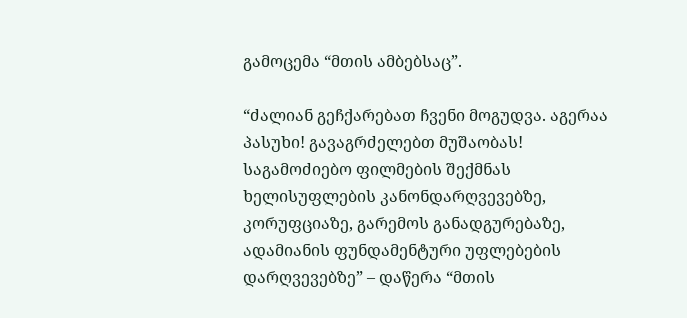გამოცემა “მთის ამბებსაც”.

“ძალიან გეჩქარებათ ჩვენი მოგუდვა. აგერაა პასუხი! გავაგრძელებთ მუშაობას! საგამოძიებო ფილმების შექმნას ხელისუფლების კანონდარღვევებზე, კორუფციაზე, გარემოს განადგურებაზე, ადამიანის ფუნდამენტური უფლებების დარღვევებზე” – დაწერა “მთის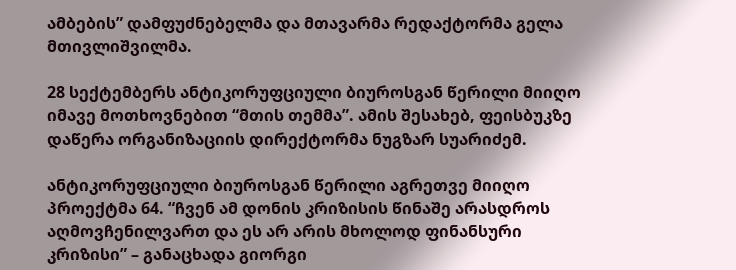ამბების” დამფუძნებელმა და მთავარმა რედაქტორმა გელა მთივლიშვილმა.

28 სექტემბერს ანტიკორუფციული ბიუროსგან წერილი მიიღო იმავე მოთხოვნებით “მთის თემმა”. ამის შესახებ, ფეისბუკზე დაწერა ორგანიზაციის დირექტორმა ნუგზარ სუარიძემ.

ანტიკორუფციული ბიუროსგან წერილი აგრეთვე მიიღო პროექტმა 64. “ჩვენ ამ დონის კრიზისის წინაშე არასდროს აღმოვჩენილვართ და ეს არ არის მხოლოდ ფინანსური კრიზისი” – განაცხადა გიორგი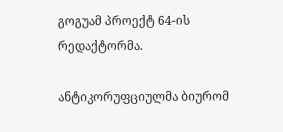გოგუამ პროექტ 64-ის რედაქტორმა.

ანტიკორუფციულმა ბიურომ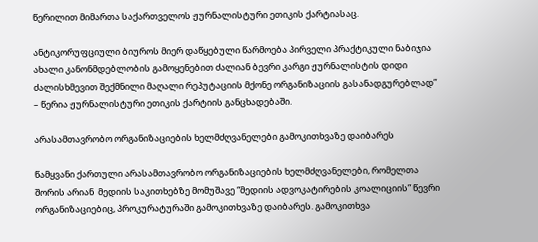წერილით მიმართა საქართველოს ჟურნალისტური ეთიკის ქარტიასაც.

ანტიკორუფციული ბიუროს მიერ დაწყებული წარმოება პირველი პრაქტიკული ნაბიჯია ახალი კანონმდებლობის გამოყენებით ძალიან ბევრი კარგი ჟურნალისტის დიდი ძალისხმევით შექმნილი მაღალი რეპუტაციის მქონე ორგანიზაციის გასანადგურებლად” – წერია ჟურნალისტური ეთიკის ქარტიის განცხადებაში.

არასამთავრობო ორგანიზაციების ხელმძღვანელები გამოკითხვაზე დაიბარეს

წამყვანი ქართული არასამთავრობო ორგანიზაციების ხელმძღვანელები, რომელთა შორის არიან  მედიის საკითხებზე მომუშავე “მედიის ადვოკატირების კოალიციის” წევრი ორგანიზაციებიც, პროკურატურაში გამოკითხვაზე დაიბარეს. გამოკითხვა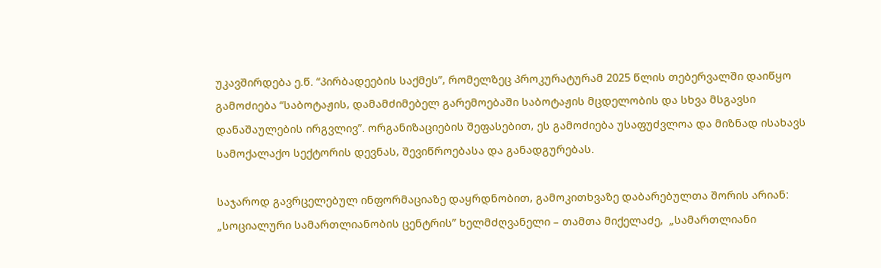უკავშირდება ე.წ. “პირბადეების საქმეს”, რომელზეც პროკურატურამ 2025 წლის თებერვალში დაიწყო გამოძიება “საბოტაჟის, დამამძიმებელ გარემოებაში საბოტაჟის მცდელობის და სხვა მსგავსი დანაშაულების ირგვლივ”. ორგანიზაციების შეფასებით, ეს გამოძიება უსაფუძვლოა და მიზნად ისახავს სამოქალაქო სექტორის დევნას, შევიწროებასა და განადგურებას.

საჯაროდ გავრცელებულ ინფორმაციაზე დაყრდნობით, გამოკითხვაზე დაბარებულთა შორის არიან: „სოციალური სამართლიანობის ცენტრის” ხელმძღვანელი – თამთა მიქელაძე,  „სამართლიანი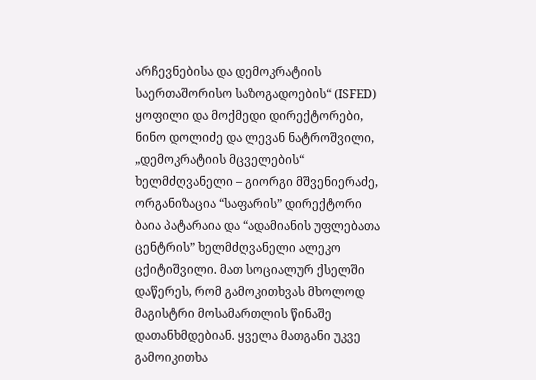არჩევნებისა და დემოკრატიის საერთაშორისო საზოგადოების“ (ISFED) ყოფილი და მოქმედი დირექტორები, ნინო დოლიძე და ლევან ნატროშვილი, „დემოკრატიის მცველების“ ხელმძღვანელი – გიორგი მშვენიერაძე, ორგანიზაცია “საფარის” დირექტორი ბაია პატარაია და “ადამიანის უფლებათა ცენტრის” ხელმძღვანელი ალეკო ცქიტიშვილი. მათ სოციალურ ქსელში დაწერეს, რომ გამოკითხვას მხოლოდ მაგისტრი მოსამართლის წინაშე დათანხმდებიან. ყველა მათგანი უკვე გამოიკითხა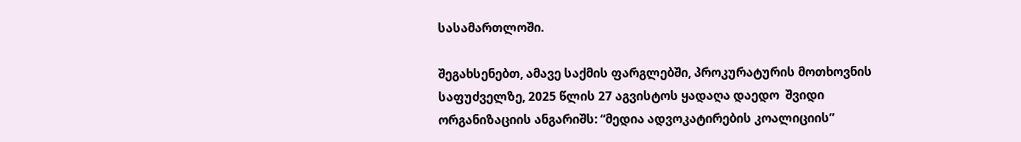სასამართლოში.

შეგახსენებთ, ამავე საქმის ფარგლებში, პროკურატურის მოთხოვნის საფუძველზე, 2025 წლის 27 აგვისტოს ყადაღა დაედო  შვიდი ორგანიზაციის ანგარიშს: “მედია ადვოკატირების კოალიციის”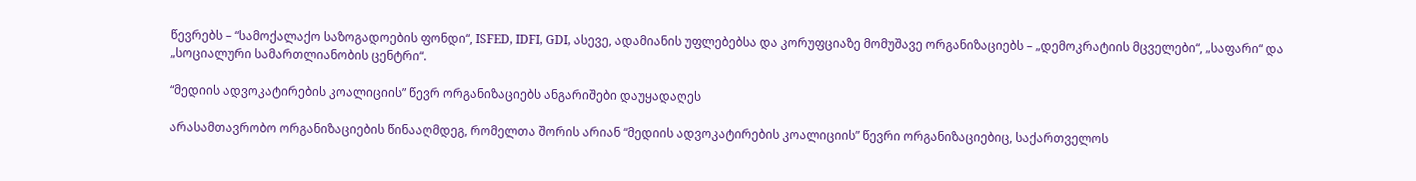წევრებს – “სამოქალაქო საზოგადოების ფონდი“, ISFED, IDFI, GDI, ასევე, ადამიანის უფლებებსა და კორუფციაზე მომუშავე ორგანიზაციებს – „დემოკრატიის მცველები“, „საფარი“ და „სოციალური სამართლიანობის ცენტრი“.

“მედიის ადვოკატირების კოალიციის” წევრ ორგანიზაციებს ანგარიშები დაუყადაღეს

არასამთავრობო ორგანიზაციების წინააღმდეგ, რომელთა შორის არიან “მედიის ადვოკატირების კოალიციის” წევრი ორგანიზაციებიც, საქართველოს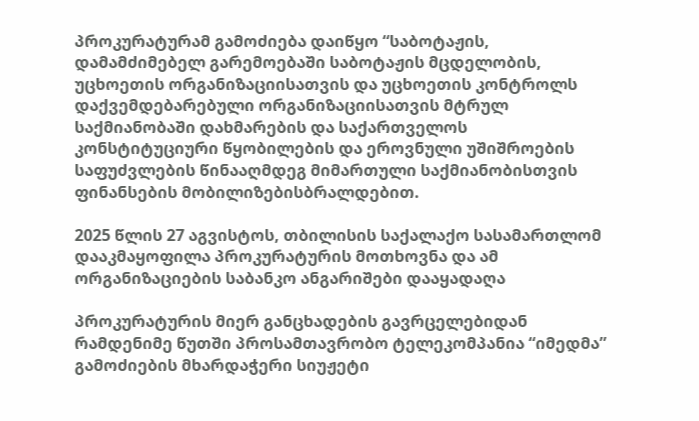პროკურატურამ გამოძიება დაიწყო “საბოტაჟის, დამამძიმებელ გარემოებაში საბოტაჟის მცდელობის, უცხოეთის ორგანიზაციისათვის და უცხოეთის კონტროლს დაქვემდებარებული ორგანიზაციისათვის მტრულ საქმიანობაში დახმარების და საქართველოს კონსტიტუციური წყობილების და ეროვნული უშიშროების საფუძვლების წინააღმდეგ მიმართული საქმიანობისთვის ფინანსების მობილიზებისბრალდებით.

2025 წლის 27 აგვისტოს, თბილისის საქალაქო სასამართლომ დააკმაყოფილა პროკურატურის მოთხოვნა და ამ ორგანიზაციების საბანკო ანგარიშები დააყადაღა

პროკურატურის მიერ განცხადების გავრცელებიდან რამდენიმე წუთში პროსამთავრობო ტელეკომპანია “იმედმა” გამოძიების მხარდაჭერი სიუჟეტი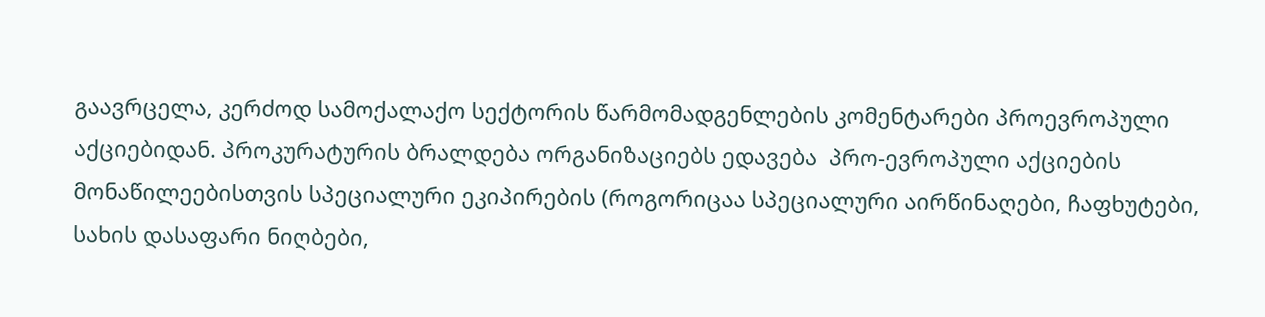გაავრცელა, კერძოდ სამოქალაქო სექტორის წარმომადგენლების კომენტარები პროევროპული აქციებიდან. პროკურატურის ბრალდება ორგანიზაციებს ედავება  პრო-ევროპული აქციების მონაწილეებისთვის სპეციალური ეკიპირების (როგორიცაა სპეციალური აირწინაღები, ჩაფხუტები, სახის დასაფარი ნიღბები,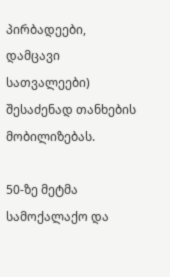პირბადეები, დამცავი სათვალეები) შესაძენად თანხების მობილიზებას.

50-ზე მეტმა სამოქალაქო და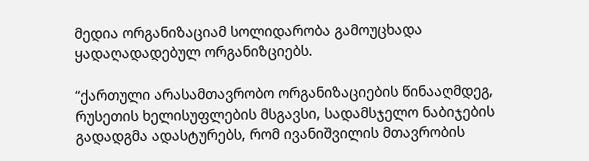მედია ორგანიზაციამ სოლიდარობა გამოუცხადა ყადაღადადებულ ორგანიზციებს.

“ქართული არასამთავრობო ორგანიზაციების წინააღმდეგ, რუსეთის ხელისუფლების მსგავსი, სადამსჯელო ნაბიჯების გადადგმა ადასტურებს, რომ ივანიშვილის მთავრობის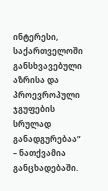ინტერესი, საქართველოში განსხვავებული აზრისა და პროევროპული ჯგუფების სრულად განადგურებაა” – ნათქვამია განცხადებაში.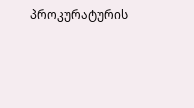პროკურატურის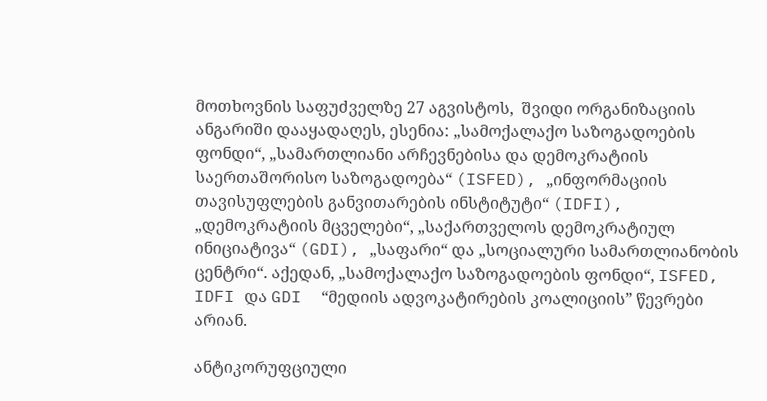მოთხოვნის საფუძველზე 27 აგვისტოს,  შვიდი ორგანიზაციის ანგარიში დააყადაღეს, ესენია: „სამოქალაქო საზოგადოების ფონდი“, „სამართლიანი არჩევნებისა და დემოკრატიის საერთაშორისო საზოგადოება“ (ISFED), „ინფორმაციის თავისუფლების განვითარების ინსტიტუტი“ (IDFI), „დემოკრატიის მცველები“, „საქართველოს დემოკრატიულ ინიციატივა“ (GDI), „საფარი“ და „სოციალური სამართლიანობის ცენტრი“. აქედან, „სამოქალაქო საზოგადოების ფონდი“, ISFED, IDFI და GDI  “მედიის ადვოკატირების კოალიციის” წევრები არიან.

ანტიკორუფციული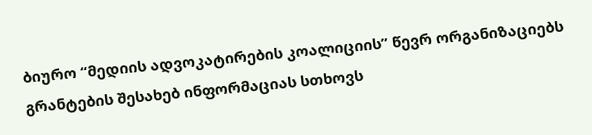ბიურო “მედიის ადვოკატირების კოალიციის” წევრ ორგანიზაციებს გრანტების შესახებ ინფორმაციას სთხოვს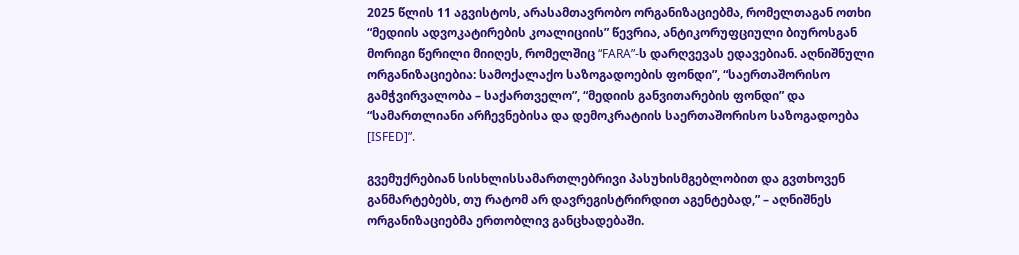2025 წლის 11 აგვისტოს, არასამთავრობო ორგანიზაციებმა, რომელთაგან ოთხი  “მედიის ადვოკატირების კოალიციის” წევრია, ანტიკორუფციული ბიუროსგან მორიგი წერილი მიიღეს, რომელშიც “FARA”-ს დარღვევას ედავებიან. აღნიშნული  ორგანიზაციებია: სამოქალაქო საზოგადოების ფონდი”, “საერთაშორისო გამჭვირვალობა – საქართველო”, “მედიის განვითარების ფონდი” და “სამართლიანი არჩევნებისა და დემოკრატიის საერთაშორისო საზოგადოება [ISFED]”.

გვემუქრებიან სისხლისსამართლებრივი პასუხისმგებლობით და გვთხოვენ განმარტებებს, თუ რატომ არ დავრეგისტრირდით აგენტებად,” – აღნიშნეს ორგანიზაციებმა ერთობლივ განცხადებაში.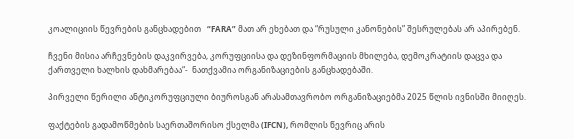კოალიციის წევრების განცხადებით   “FARA” მათ არ ეხებათ და “რუსული კანონების” შესრულებას არ აპირებენ.

ჩვენი მისია არჩევნების დაკვირვება, კორუფციისა და დეზინფორმაციის მხილება, დემოკრატიის დაცვა და ქართველი ხალხის დახმარებაა“-  ნათქვამია ორგანიზაციების განცხადებაში.

პირველი წერილი ანტიკორუფციული ბიუროსგან არასამთავრობო ორგანიზაციებმა 2025 წლის ივნისში მიიღეს.

ფაქტების გადამოწმების საერთაშორისო ქსელმა (IFCN), რომლის წევრიც არის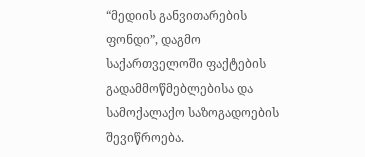“მედიის განვითარების ფონდი”, დაგმო საქართველოში ფაქტების გადამმოწმებლებისა და სამოქალაქო საზოგადოების შევიწროება.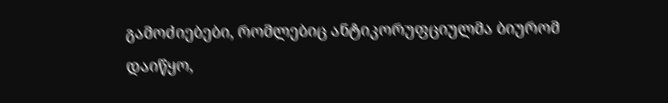გამოძიებები, რომლებიც ანტიკორუფციულმა ბიურომ დაიწყო,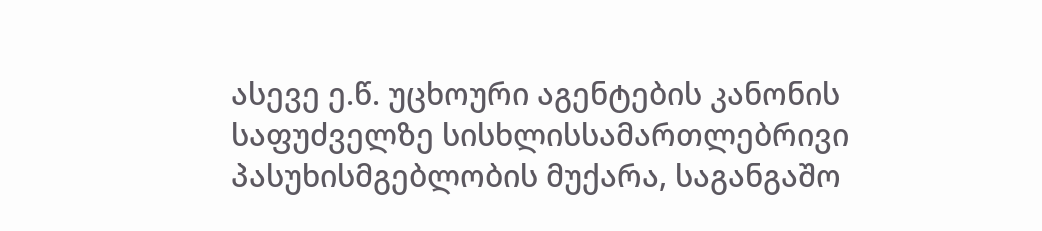ასევე ე.წ. უცხოური აგენტების კანონის საფუძველზე სისხლისსამართლებრივი პასუხისმგებლობის მუქარა, საგანგაშო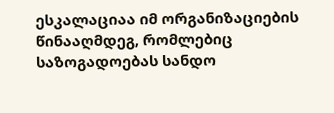ესკალაციაა იმ ორგანიზაციების წინააღმდეგ, რომლებიც საზოგადოებას სანდო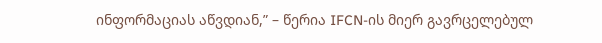ინფორმაციას აწვდიან,” – წერია IFCN-ის მიერ გავრცელებულ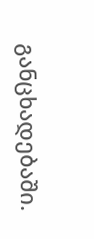განცხადებაში.